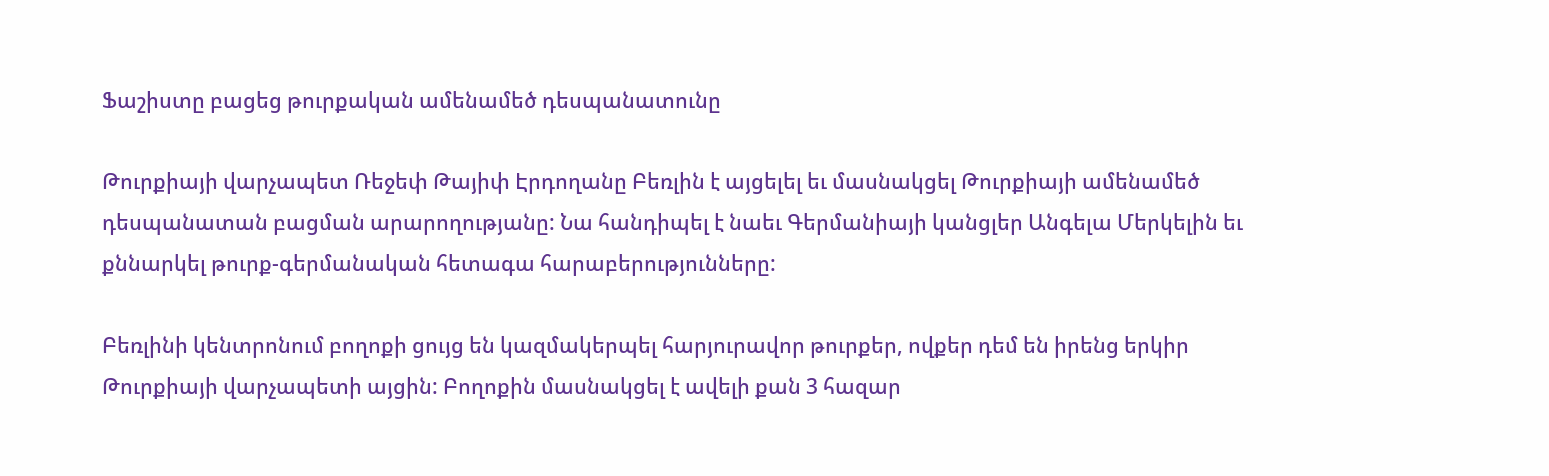Ֆաշիստը բացեց թուրքական ամենամեծ դեսպանատունը

Թուրքիայի վարչապետ Ռեջեփ Թայիփ Էրդողանը Բեռլին է այցելել եւ մասնակցել Թուրքիայի ամենամեծ դեսպանատան բացման արարողությանը: Նա հանդիպել է նաեւ Գերմանիայի կանցլեր Անգելա Մերկելին եւ քննարկել թուրք-գերմանական հետագա հարաբերությունները:

Բեռլինի կենտրոնում բողոքի ցույց են կազմակերպել հարյուրավոր թուրքեր, ովքեր դեմ են իրենց երկիր Թուրքիայի վարչապետի այցին: Բողոքին մասնակցել է ավելի քան 3 հազար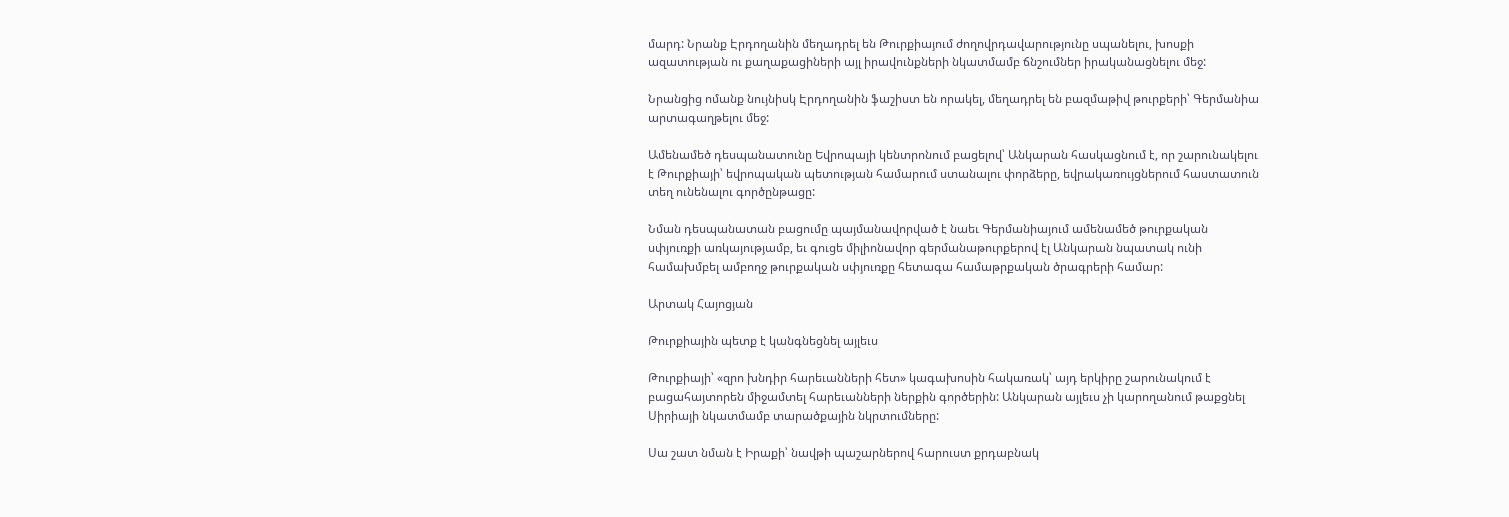մարդ: Նրանք Էրդողանին մեղադրել են Թուրքիայում ժողովրդավարությունը սպանելու, խոսքի ազատության ու քաղաքացիների այլ իրավունքների նկատմամբ ճնշումներ իրականացնելու մեջ:

Նրանցից ոմանք նույնիսկ Էրդողանին ֆաշիստ են որակել, մեղադրել են բազմաթիվ թուրքերի՝ Գերմանիա արտագաղթելու մեջ:

Ամենամեծ դեսպանատունը Եվրոպայի կենտրոնում բացելով՝ Անկարան հասկացնում է, որ շարունակելու է Թուրքիայի՝ եվրոպական պետության համարում ստանալու փորձերը, եվրակառույցներում հաստատուն տեղ ունենալու գործընթացը:

Նման դեսպանատան բացումը պայմանավորված է նաեւ Գերմանիայում ամենամեծ թուրքական սփյուռքի առկայությամբ, եւ գուցե միլիոնավոր գերմանաթուրքերով էլ Անկարան նպատակ ունի համախմբել ամբողջ թուրքական սփյուռքը հետագա համաթրքական ծրագրերի համար:

Արտակ Հայոցյան

Թուրքիային պետք է կանգնեցնել այլեւս

Թուրքիայի՝ «զրո խնդիր հարեւանների հետ» կագախոսին հակառակ՝ այդ երկիրը շարունակում է բացահայտորեն միջամտել հարեւանների ներքին գործերին: Անկարան այլեւս չի կարողանում թաքցնել Սիրիայի նկատմամբ տարածքային նկրտումները:

Սա շատ նման է Իրաքի՝ նավթի պաշարներով հարուստ քրդաբնակ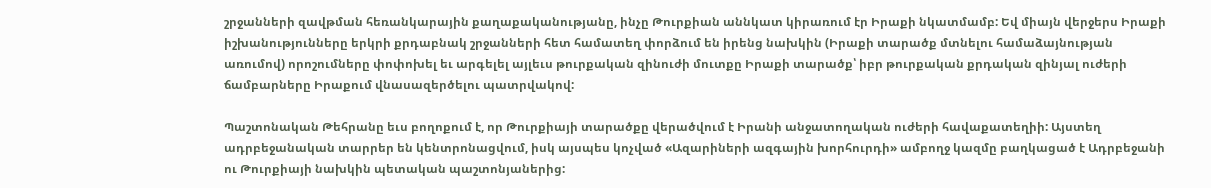շրջանների զավթման հեռանկարային քաղաքականությանը, ինչը Թուրքիան աննկատ կիրառում էր Իրաքի նկատմամբ: Եվ միայն վերջերս Իրաքի իշխանությունները երկրի քրդաբնակ շրջանների հետ համատեղ փորձում են իրենց նախկին (Իրաքի տարածք մտնելու համաձայնության առումով) որոշումները փոփոխել եւ արգելել այլեւս թուրքական զինուժի մուտքը Իրաքի տարածք՝ իբր թուրքական քրդական զինյալ ուժերի ճամբարները Իրաքում վնասազերծելու պատրվակով:

Պաշտոնական Թեհրանը եւս բողոքում է, որ Թուրքիայի տարածքը վերածվում է Իրանի անջատողական ուժերի հավաքատեղիի: Այստեղ ադրբեջանական տարրեր են կենտրոնացվում, իսկ այսպես կոչված «Ազարիների ազգային խորհուրդի» ամբողջ կազմը բաղկացած է Ադրբեջանի ու Թուրքիայի նախկին պետական պաշտոնյաներից: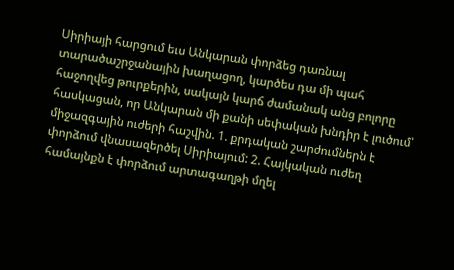Սիրիայի հարցում եւս Անկարան փորձեց դառնալ տարածաշրջանային խաղացող, կարծես դա մի պահ հաջողվեց թուրքերին, սակայն կարճ ժամանակ անց բոլորը հասկացան, որ Անկարան մի քանի սեփական խնդիր է լուծում՝ միջազգային ուժերի հաշվին. 1. քրդական շարժումներն է փորձում վնասազերծել Սիրիայում: 2. Հայկական ուժեղ համայնքն է փորձում արտագաղթի մղել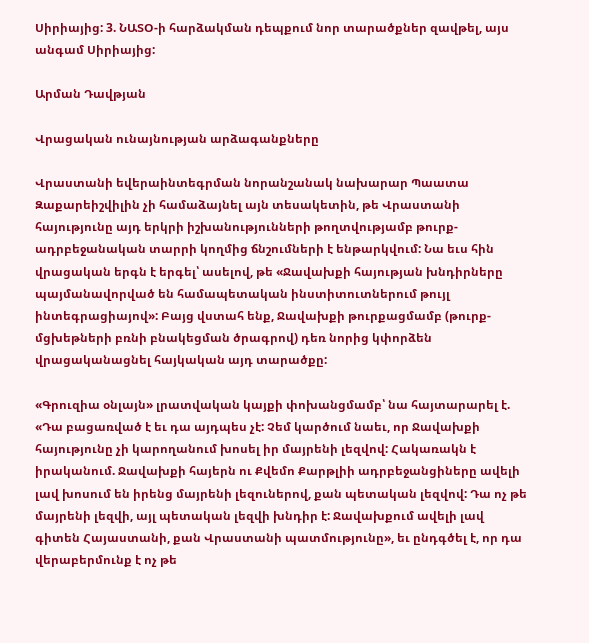Սիրիայից: 3. ՆԱՏՕ-ի հարձակման դեպքում նոր տարածքներ զավթել, այս անգամ Սիրիայից:

Արման Դավթյան

Վրացական ունայնության արձագանքները

Վրաստանի եվերաինտեգրման նորանշանակ նախարար Պաատա Զաքարեիշվիլին չի համաձայնել այն տեսակետին, թե Վրաստանի հայությունը այդ երկրի իշխանությունների թողտվությամբ թուրք-ադրբեջանական տարրի կողմից ճնշումների է ենթարկվում: Նա եւս հին վրացական երգն է երգել՝ ասելով, թե «Ջավախքի հայության խնդիրները պայմանավորված են համապետական ինստիտուտներում թույլ ինտեգրացիայով»: Բայց վստահ ենք, Ջավախքի թուրքացմամբ (թուրք-մցխեթների բռնի բնակեցման ծրագրով) դեռ նորից կփորձեն վրացականացնել հայկական այդ տարածքը:

«Գրուզիա օնլայն» լրատվական կայքի փոխանցմամբ՝ նա հայտարարել է. «Դա բացառված է եւ դա այդպես չէ: Չեմ կարծում նաեւ, որ Ջավախքի հայությունը չի կարողանում խոսել իր մայրենի լեզվով: Հակառակն է իրականում. Ջավախքի հայերն ու Քվեմո Քարթլիի ադրբեջանցիները ավելի լավ խոսում են իրենց մայրենի լեզուներով, քան պետական լեզվով: Դա ոչ թե մայրենի լեզվի, այլ պետական լեզվի խնդիր է: Ջավախքում ավելի լավ գիտեն Հայաստանի, քան Վրաստանի պատմությունը», եւ ընդգծել է, որ դա վերաբերմունք է ոչ թե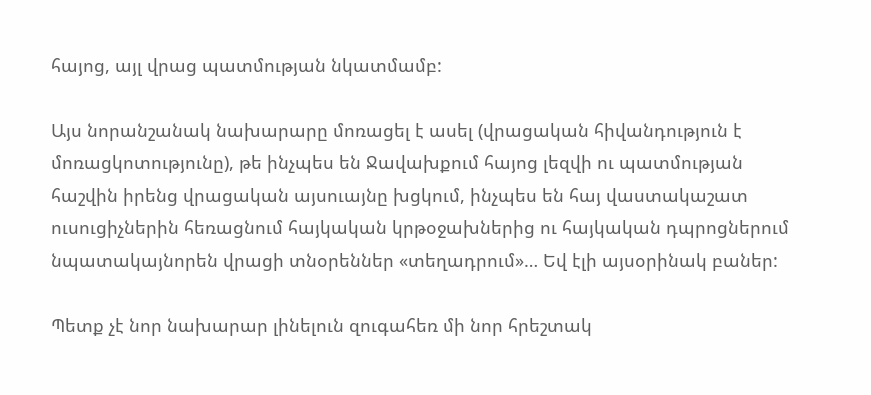հայոց, այլ վրաց պատմության նկատմամբ:

Այս նորանշանակ նախարարը մոռացել է ասել (վրացական հիվանդություն է մոռացկոտությունը), թե ինչպես են Ջավախքում հայոց լեզվի ու պատմության հաշվին իրենց վրացական այսուայնը խցկում, ինչպես են հայ վաստակաշատ ուսուցիչներին հեռացնում հայկական կրթօջախներից ու հայկական դպրոցներում նպատակայնորեն վրացի տնօրեններ «տեղադրում»… Եվ էլի այսօրինակ բաներ:

Պետք չէ նոր նախարար լինելուն զուգահեռ մի նոր հրեշտակ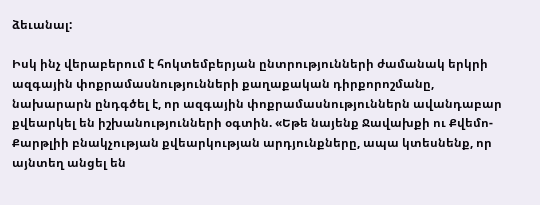ձեւանալ:

Իսկ ինչ վերաբերում է հոկտեմբերյան ընտրությունների ժամանակ երկրի ազգային փոքրամասնությունների քաղաքական դիրքորոշմանը, նախարարն ընդգծել է, որ ազգային փոքրամասնություններն ավանդաբար քվեարկել են իշխանությունների օգտին. «Եթե նայենք Ջավախքի ու Քվեմո-Քարթլիի բնակչության քվեարկության արդյունքները, ապա կտեսնենք, որ այնտեղ անցել են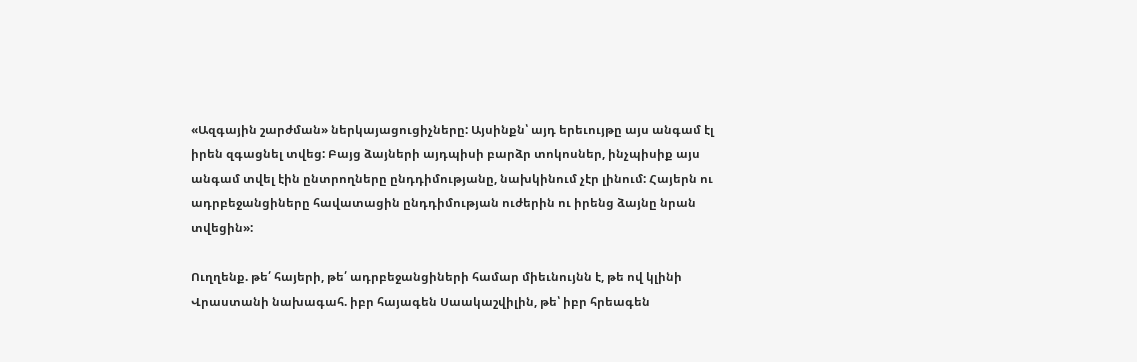«Ազգային շարժման» ներկայացուցիչները: Այսինքն՝ այդ երեւույթը այս անգամ էլ իրեն զգացնել տվեց: Բայց ձայների այդպիսի բարձր տոկոսներ, ինչպիսիք այս անգամ տվել էին ընտրողները ընդդիմությանը, նախկինում չէր լինում: Հայերն ու ադրբեջանցիները հավատացին ընդդիմության ուժերին ու իրենց ձայնը նրան տվեցին»:

Ուղղենք. թե՛ հայերի, թե՛ ադրբեջանցիների համար միեւնույնն է, թե ով կլինի Վրաստանի նախագահ. իբր հայագեն Սաակաշվիլին, թե՝ իբր հրեագեն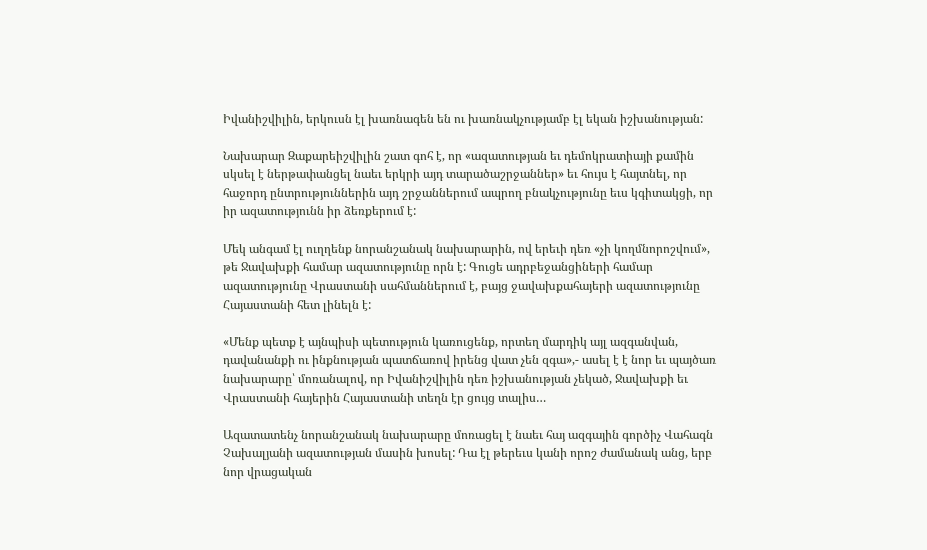Իվանիշվիլին, երկուսն էլ խառնագեն են ու խառնակչությամբ էլ եկան իշխանության:

Նախարար Զաքարեիշվիլին շատ գոհ է, որ «ազատության եւ դեմոկրատիայի քամին սկսել է ներթափանցել նաեւ երկրի այդ տարածաշրջաններ» եւ հույս է հայտնել, որ հաջորդ ընտրություններին այդ շրջաններում ապրող բնակչությունը եւս կգիտակցի, որ իր ազատությունն իր ձեռքերում է:

Մեկ անգամ էլ ուղղենք նորանշանակ նախարարին, ով երեւի դեռ «չի կողմնորոշվում», թե Ջավախքի համար ազատությունը որն է: Գուցե ադրբեջանցիների համար ազատությունը Վրաստանի սահմաններում է, բայց ջավախքահայերի ազատությունը Հայաստանի հետ լինելն է:

«Մենք պետք է այնպիսի պետություն կառուցենք, որտեղ մարդիկ այլ ազգանվան, դավանանքի ու ինքնության պատճառով իրենց վատ չեն զգա»,- ասել է է նոր եւ պայծառ նախարարը՝ մոռանալով, որ Իվանիշվիլին դեռ իշխանության չեկած, Ջավախքի եւ Վրաստանի հայերին Հայաստանի տեղն էր ցույց տալիս…

Ազատատենչ նորանշանակ նախարարը մոռացել է նաեւ հայ ազգային գործիչ Վահագն Չախալյանի ազատության մասին խոսել: Դա էլ թերեւս կանի որոշ ժամանակ անց, երբ նոր վրացական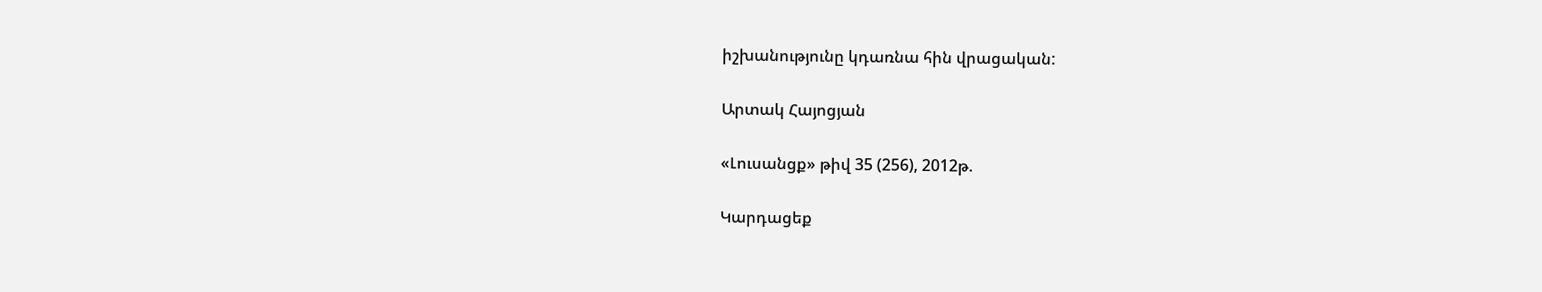իշխանությունը կդառնա հին վրացական:

Արտակ Հայոցյան

«Լուսանցք» թիվ 35 (256), 2012թ.

Կարդացեք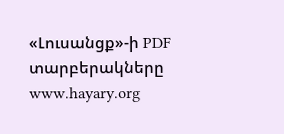«Լուսանցք»-ի PDF տարբերակները www.hayary.org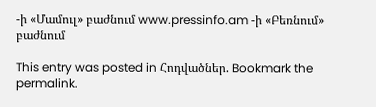-ի «Մամուլ» բաժնում www.pressinfo.am -ի «Բեռնում» բաժնում

This entry was posted in Հոդվածներ. Bookmark the permalink.